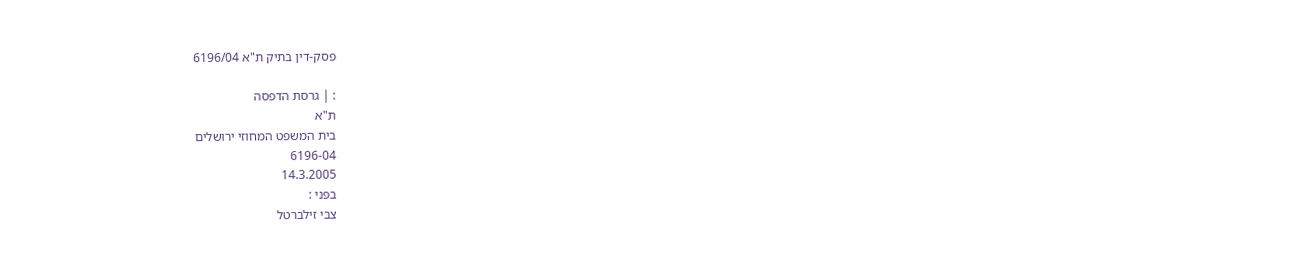פסק-דין בתיק ת"א 6196/04

: | גרסת הדפסה
ת"א
בית המשפט המחוזי ירושלים
6196-04
14.3.2005
בפני :
צבי זילברטל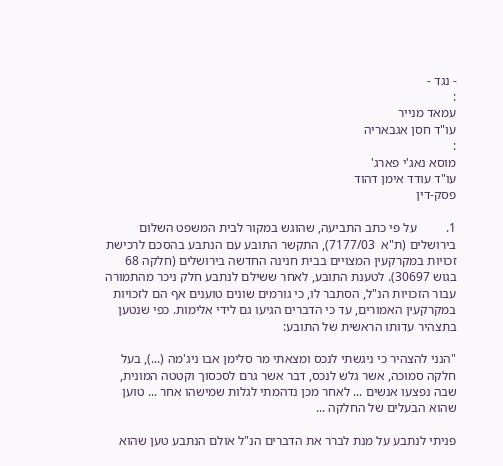- נגד -
:
עמאד מנייר
עו"ד חסן אגבאריה
:
מוסא נאג'י פארג'
עו"ד עודד אימן דהוד
פסק-דין

1.         על פי כתב התביעה, שהוגש במקור לבית המשפט השלום בירושלים (ת"א  7177/03), התקשר התובע עם הנתבע בהסכם לרכישת זכויות במקרקעין המצויים בבית חנינה החדשה בירושלים (חלקה 68 בגוש 30697). לטענת התובע, לאחר ששילם לנתבע חלק ניכר מהתמורה עבור הזכויות הנ"ל, הסתבר לו, כי גורמים שונים טוענים אף הם לזכויות במקרקעין האמורים, עד כי הדברים הגיעו גם לידי אלימות. כפי שנטען בתצהיר עדותו הראשית של התובע:

"הנני להצהיר כי ניגשתי לנכס ומצאתי מר סלימן אבו ניג'מה (...), בעל חלקה סמוכה, אשר גלש לנכס, דבר אשר גרם לסכסוך וקטטה המונית, שבה נפצעו אנשים ... לאחר מכן נדהמתי לגלות שמישהו אחר ... טוען שהוא הבעלים של החלקה ...

פניתי לנתבע על מנת לברר את הדברים הנ"ל אולם הנתבע טען שהוא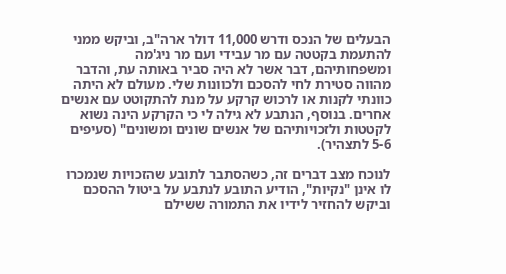הבעלים של הנכס ודרש 11,000 דולר ארה"ב, וביקש ממני להתעמת בקטטה עם מר עבידי ועם מר ניג'מה ומשפחותיהם, דבר אשר לא היה סביר באותה עת, והדבר מהווה סטירת לחי להסכם ולכוונות שלי. מעולם לא היתה כוונתי לקנות או לרכוש קרקע על מנת להתקוטט עם אנשים אחרים. בנוסף, הנתבע לא גילה לי כי הקרקע הינה נשוא לקטטות ולזכויותיהם של אנשים שונים ומשונים" (סעיפים 5-6 לתצהיר).

לנוכח מצב דברים זה, כשהסתבר לתובע שהזכויות שנמכרו לו אינן "נקיות", הודיע התובע לנתבע על ביטול ההסכם וביקש להחזיר לידיו את התמורה ששילם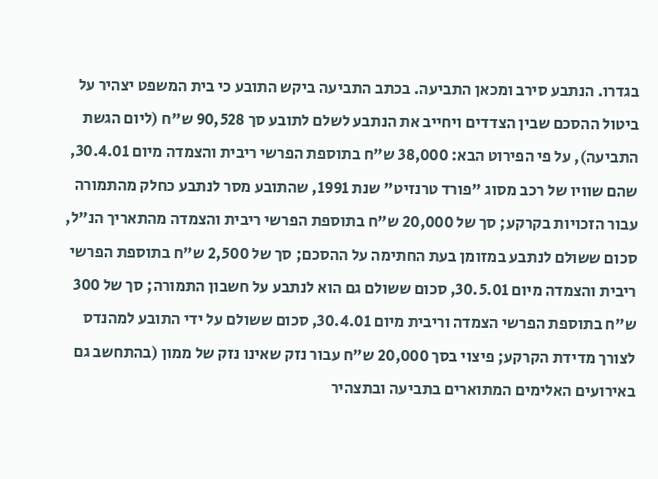בגדרו. הנתבע סירב ומכאן התביעה. בכתב התביעה ביקש התובע כי בית המשפט יצהיר על ביטול ההסכם שבין הצדדים ויחייב את הנתבע לשלם לתובע סך 90,528 ש"ח (ליום הגשת התביעה), על פי הפירוט הבא: 38,000 ש"ח בתוספת הפרשי ריבית והצמדה מיום 30.4.01, שהם שוויו של רכב מסוג "פורד טרנזיט" שנת 1991, שהתובע מסר לנתבע כחלק מהתמורה עבור הזכויות בקרקע; סך של 20,000 ש"ח בתוספת הפרשי ריבית והצמדה מהתאריך הנ"ל, סכום ששולם לנתבע במזומן בעת החתימה על ההסכם; סך של 2,500 ש"ח בתוספת הפרשי ריבית והצמדה מיום 30.5.01, סכום ששולם גם הוא לנתבע על חשבון התמורה; סך של 300 ש"ח בתוספת הפרשי הצמדה וריבית מיום 30.4.01, סכום ששולם על ידי התובע למהנדס לצורך מדידת הקרקע; פיצוי בסך 20,000 ש"ח עבור נזק שאינו נזק של ממון (בהתחשב גם באירועים האלימים המתוארים בתביעה ובתצהיר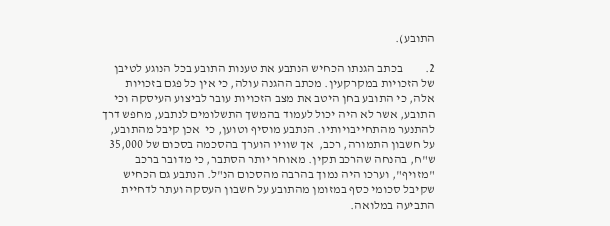התובע).

2.         בכתב הגנתו הכחיש הנתבע את טענות התובע בכל הנוגע לטיבן של הזכויות במקרקעין. מכתב ההגנה עולה, כי אין כל פגם בזכויות אלה, כי התובע בחן היטב את מצב הזכויות עובר לביצוע העיסקה וכי התובע, אשר לא היה יכול לעמוד בהמשך התשלומים לנתבע, מחפש דרך להתנער מהתחייבויותיו. הנתבע מוסיף וטוען, כי  אכן קיבל מהתובע, על חשבון התמורה, רכב,  אך שוויו הוערך בהסכמה בסכום של 35,000 ש"ח, בהנחה שהרכב תקין. מאוחר יותר הסתבר, כי מדובר ברכב "מזויף", וערכו היה נמוך בהרבה מהסכום הנ"ל. הנתבע גם הכחיש שקיבל סכומי כסף במזומן מהתובע על חשבון העסקה ועתר לדחיית התביעה במלואה.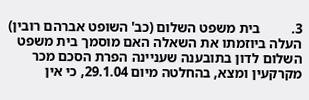3.         בית משפט השלום (כב' השופט אברהם רובין) העלה ביוזמתו את השאלה האם מוסמך בית משפט השלום לדון בתובענה שעניינה הפרת הסכם מכר מקרקעין ומצא, בהחלטה מיום 29.1.04, כי אין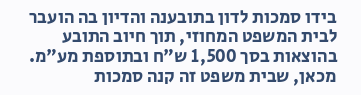בידו סמכות לדון בתובענה והדיון בה הועבר לבית המשפט המחוזי, תוך חיוב התובע בהוצאות בסך 1,500 ש"ח ובתוספת מע"מ. מכאן, שבית משפט זה קנה סמכות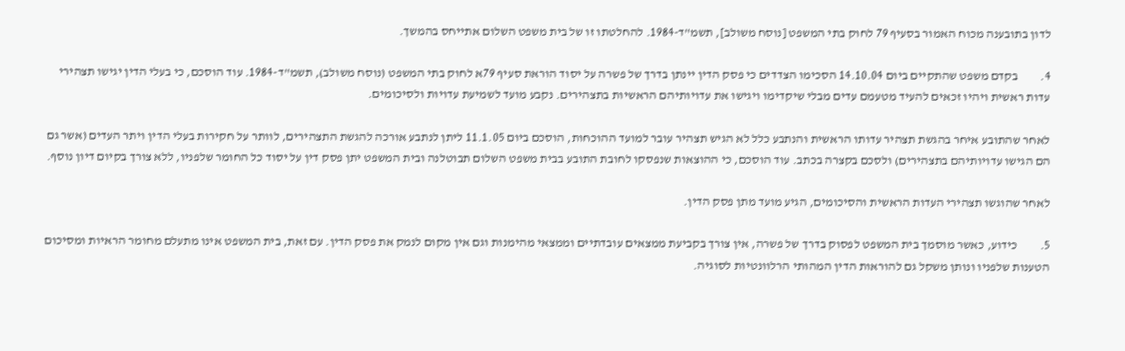לדון בתובענה מכוח האמור בסעיף 79 לחוק בתי המשפט [נוסח משולב], תשמ"ד-1984. להחלטתו זו של בית משפט השלום אתייחס בהמשך.

4.         בקדם משפט שהתקיים ביום 14.10.04 הסכימו הצדדים כי פסק הדין יינתן בדרך של פשרה על יסוד הוראת סעיף 79א לחוק בתי המשפט (נוסח משולב), תשמ"ד-1984. עוד הוסכם, כי בעלי הדין יגישו תצהירי עדות ראשית ויהיו זכאים להעיד מטעמם עדים מבלי שיקדימו ויגישו את עדויותיהם הראשיות בתצהירים. נקבע מועד לשמיעת עדויות ולסיכומים.

לאחר שהתובע איחר בהגשת תצהיר עדותו הראשית והנתבע כלל לא הגיש תצהיר עובר למועד ההוכחות, הוסכם ביום 11.1.05 ליתן לנתבע אורכה להגשת התצהירים, לוותר על חקירות בעלי הדין ויתר העדים (אשר גם הם הגישו עדויותיהם בתצהירים) ולסכם בקצרה בכתב. עוד הוסכם, כי ההוצאות שנפסקו לחובת התובע בבית משפט השלום תבוטלנה ובית המשפט יתן פסק דין על יסוד כל החומר שלפניו, ללא צורך בקיום דיון נוסף.

לאחר שהוגשו תצהירי העדות הראשית והסיכומים, הגיע מועד מתן פסק הדין.

5.         כידוע, כאשר מוסמך בית המשפט לפסוק בדרך של פשרה, אין צורך בקביעת ממצאים עובדתיים וממצאי מהימנות וגם אין מקום לנמק את פסק הדין. עם זאת, בית המשפט אינו מתעלם מחומר הראיות ומסיכום הטענות שלפניו ונותן משקל גם להוראות הדין המהותי הרלוונטיות לסוגיה.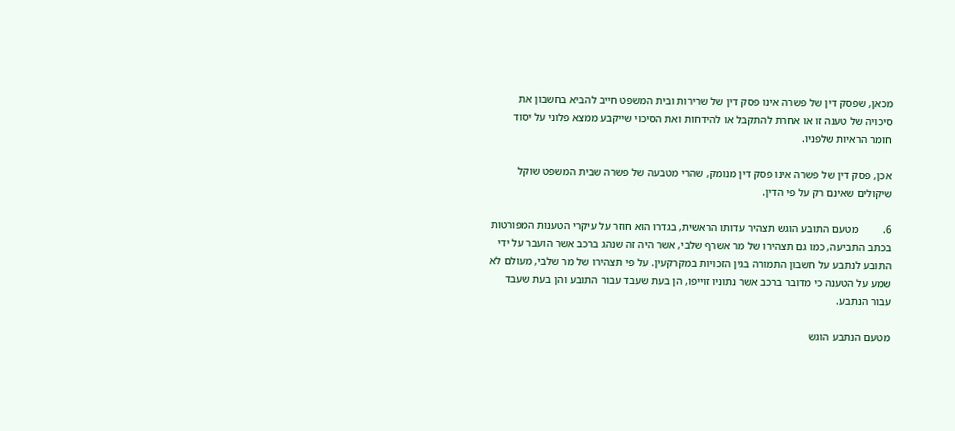מכאן, שפסק דין של פשרה אינו פסק דין של שרירות ובית המשפט חייב להביא בחשבון את סיכויה של טענה זו או אחרת להתקבל או להידחות ואת הסיכוי שייקבע ממצא פלוני על יסוד חומר הראיות שלפניו.

אכן, פסק דין של פשרה אינו פסק דין מנומק, שהרי מטבעה של פשרה שבית המשפט שוקל שיקולים שאינם רק על פי הדין.

6.         מטעם התובע הוגש תצהיר עדותו הראשית, בגדרו הוא חוזר על עיקרי הטענות המפורטות בכתב התביעה, כמו גם תצהירו של מר אשרף שלבי, אשר היה זה שנהג ברכב אשר הועבר על ידי התובע לנתבע על חשבון התמורה בגין הזכויות במקרקעין. על פי תצהירו של מר שלבי, מעולם לא שמע על הטענה כי מדובר ברכב אשר נתוניו זוייפו, הן בעת שעבד עבור התובע והן בעת שעבד עבור הנתבע.

מטעם הנתבע הוגש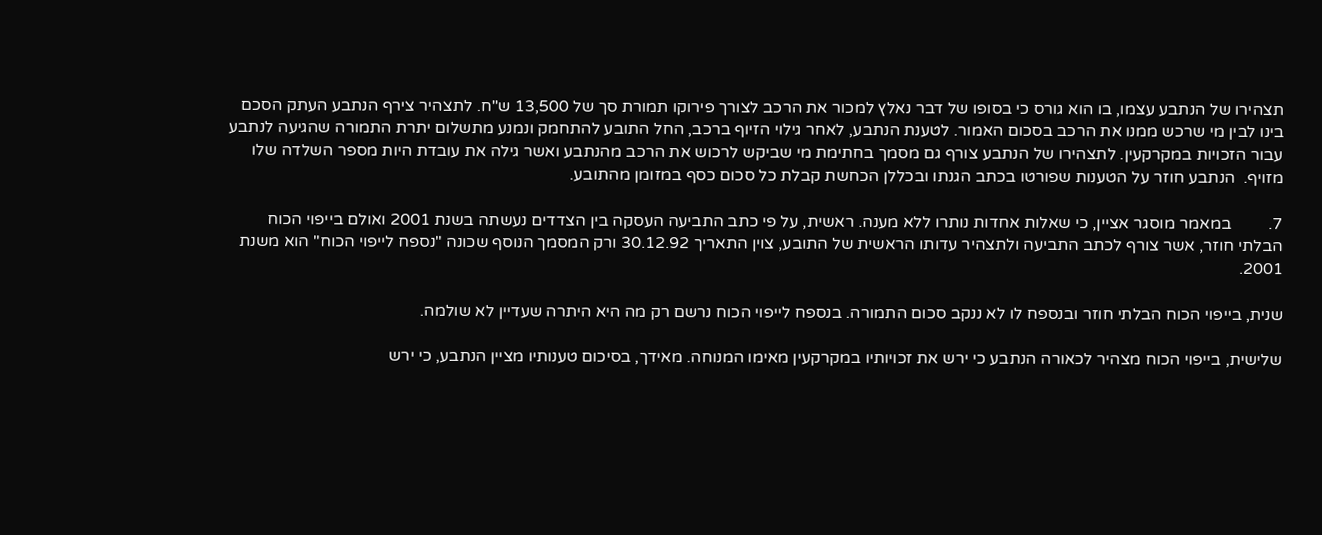תצהירו של הנתבע עצמו, בו הוא גורס כי בסופו של דבר נאלץ למכור את הרכב לצורך פירוקו תמורת סך של 13,500 ש"ח. לתצהיר צירף הנתבע העתק הסכם בינו לבין מי שרכש ממנו את הרכב בסכום האמור. לטענת הנתבע, לאחר גילוי הזיוף ברכב, החל התובע להתחמק ונמנע מתשלום יתרת התמורה שהגיעה לנתבע עבור הזכויות במקרקעין. לתצהירו של הנתבע צורף גם מסמך בחתימת מי שביקש לרכוש את הרכב מהנתבע ואשר גילה את עובדת היות מספר השלדה שלו מזויף.  הנתבע חוזר על הטענות שפורטו בכתב הגנתו ובכללן הכחשת קבלת כל סכום כסף במזומן מהתובע.

7.         במאמר מוסגר אציין, כי שאלות אחדות נותרו ללא מענה. ראשית, על פי כתב התביעה העסקה בין הצדדים נעשתה בשנת 2001 ואולם בייפוי הכוח הבלתי חוזר, אשר צורף לכתב התביעה ולתצהיר עדותו הראשית של התובע, צוין התאריך 30.12.92 ורק המסמך הנוסף שכונה "נספח לייפוי הכוח" הוא משנת 2001.

שנית, בייפוי הכוח הבלתי חוזר ובנספח לו לא ננקב סכום התמורה. בנספח לייפוי הכוח נרשם רק מה היא היתרה שעדיין לא שולמה.

שלישית, בייפוי הכוח מצהיר לכאורה הנתבע כי ירש את זכויותיו במקרקעין מאימו המנוחה. מאידך, בסיכום טענותיו מציין הנתבע, כי ירש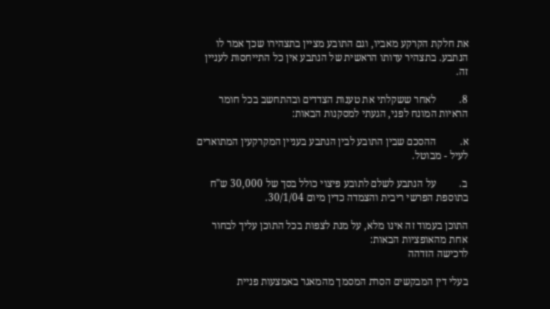את חלקת הקרקע מאביו, וגם התובע מציין בתצהירו שכך אמר לו הנתבע. בתצהיר עדותו הראשית של הנתבע אין כל התייחסות לעניין זה.

8.         לאחר ששקלתי את טענות הצדדים ובהתחשב בכל חומר הראיות המונח לפני, הגעתי למסקנות הבאות:

א.         ההסכם שבין התובע לבין הנתבע בעניין המקרקעין המתוארים לעיל - מבוטל.

ב.         על הנתבע לשלם לתובע פיצוי כולל בסך של 30,000 ש"ח בתוספת הפרשי ריבית והצמדה כדין מיום 30/1/04.

התוכן בעמוד זה אינו מלא, על מנת לצפות בכל התוכן עליך לבחור אחת מהאופציות הבאות:
לרכישה הזדהה

בעלי דין המבקשים הסרת המסמך מהמאגר באמצעות פניית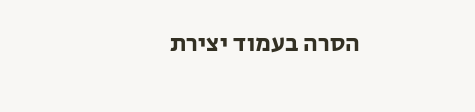הסרה בעמוד יצירת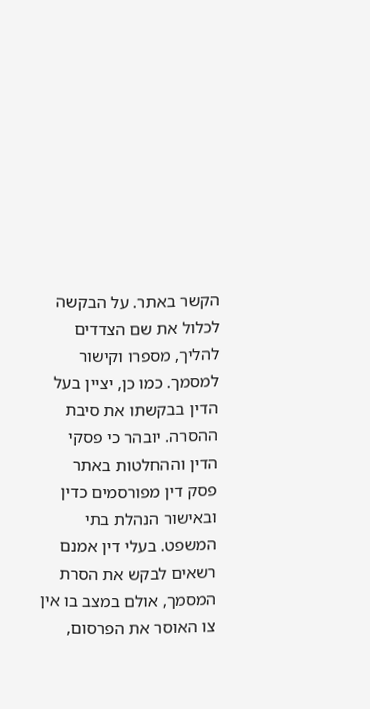הקשר באתר. על הבקשה לכלול את שם הצדדים להליך, מספרו וקישור למסמך. כמו כן, יציין בעל הדין בבקשתו את סיבת ההסרה. יובהר כי פסקי הדין וההחלטות באתר פסק דין מפורסמים כדין ובאישור הנהלת בתי המשפט. בעלי דין אמנם רשאים לבקש את הסרת המסמך, אולם במצב בו אין צו האוסר את הפרסום,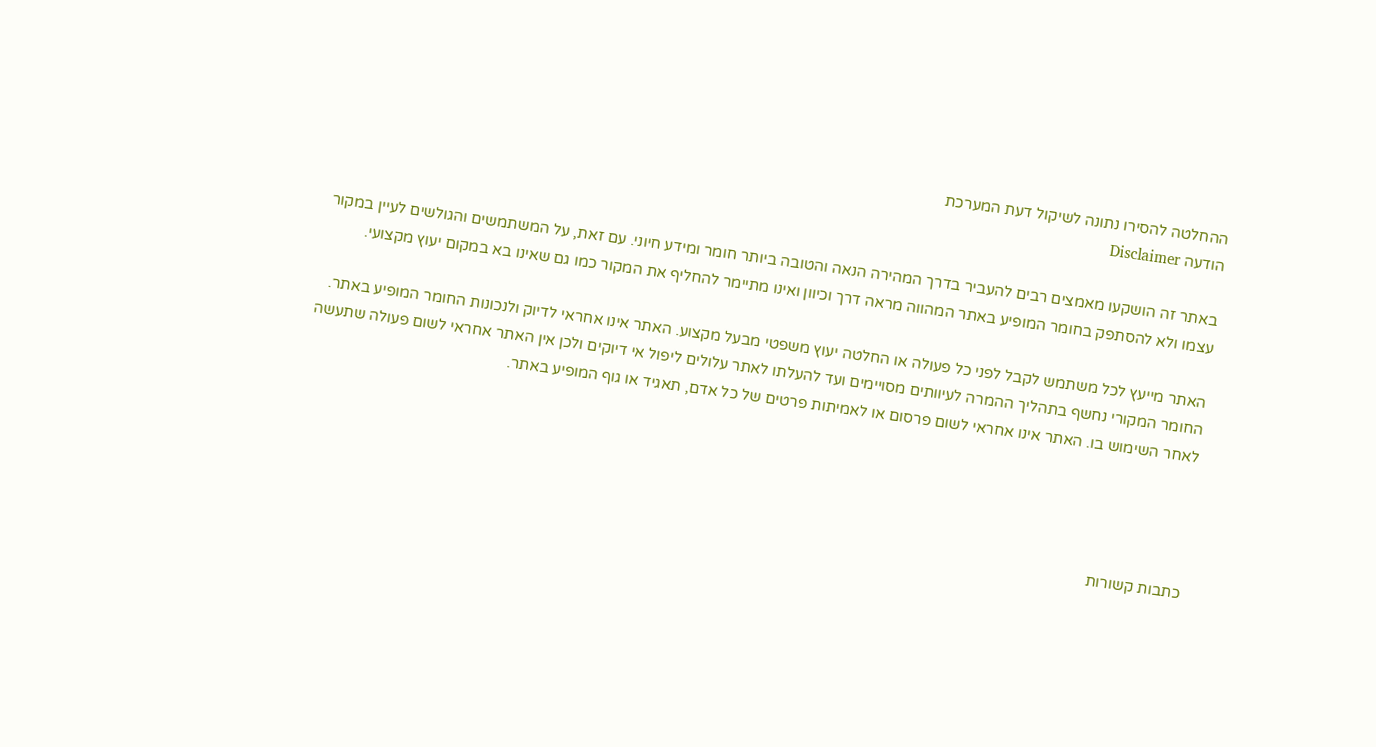ההחלטה להסירו נתונה לשיקול דעת המערכת
הודעה Disclaimer

באתר זה הושקעו מאמצים רבים להעביר בדרך המהירה הנאה והטובה ביותר חומר ומידע חיוני. עם זאת, על המשתמשים והגולשים לעיין במקור עצמו ולא להסתפק בחומר המופיע באתר המהווה מראה דרך וכיוון ואינו מתיימר להחליף את המקור כמו גם שאינו בא במקום יעוץ מקצועי.

האתר מייעץ לכל משתמש לקבל לפני כל פעולה או החלטה יעוץ משפטי מבעל מקצוע. האתר אינו אחראי לדיוק ולנכונות החומר המופיע באתר. החומר המקורי נחשף בתהליך ההמרה לעיוותים מסויימים ועד להעלתו לאתר עלולים ליפול אי דיוקים ולכן אין האתר אחראי לשום פעולה שתעשה לאחר השימוש בו. האתר אינו אחראי לשום פרסום או לאמיתות פרטים של כל אדם, תאגיד או גוף המופיע באתר.




כתבות קשורות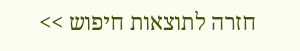חזרה לתוצאות חיפוש >>